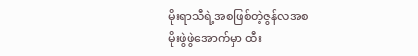မိုးရာသီရဲ့အစဖြစ်တဲ့ဇွန်လအစ
မိုးဖွဲဖွဲအောက်မှာ ထီး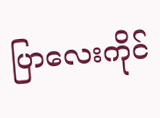ပြာလေးကိုင်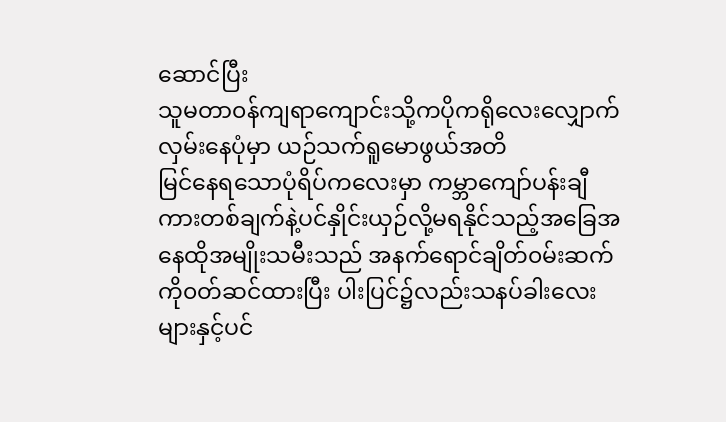ဆောင်ပြီး
သူမတာ၀န်ကျရာကျောင်းသို့ကပိုကရိုလေးလျှောက်လှမ်းနေပုံမှာ ယဉ်သက်ရူမောဖွယ်အတိ
မြင်နေရသောပုံရိပ်ကလေးမှာ ကမ္ဘာကျော်ပန်းချီကားတစ်ချက်နဲ့ပင်နှိုင်းယှဉ်လို့မရနိုင်သည့်အခြေအနေထိုအမျိုးသမီးသည် အနက်ရောင်ချိတ်၀မ်းဆက်ကို၀တ်ဆင်ထားပြီး ပါးပြင်၌လည်းသနပ်ခါးလေးများနှင့်ပင်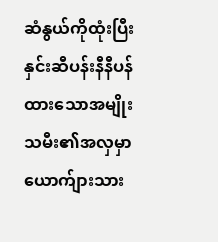ဆံနွယ်ကိုထုံးပြီး နှင်းဆီပန်းနီနီပန်ထားသောအမျိုးသမီး၏အလှမှာယောက်ျားသား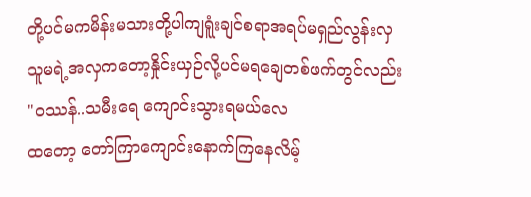တို့ပင်မကမိန်းမသားတို့ပါကျရူံးချင်စရာအရပ်မရှည်လွန်းလှ သူမရဲ့အလှကတော့နှိုင်းယှဉ်လို့ပင်မရချေတစ်ဖက်တွင်လည်း
"၀ဿန်..သမီးရေ ကျောင်းသွားရမယ်လေ
ထတော့ တော်ကြာကျောင်းနောက်ကြနေလိမ့်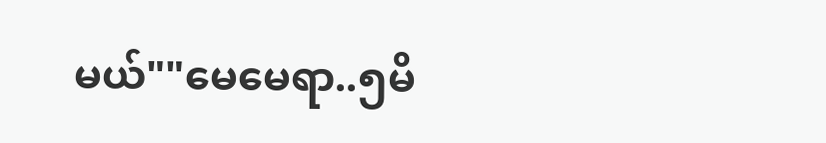မယ်""မေမေရာ..၅မိ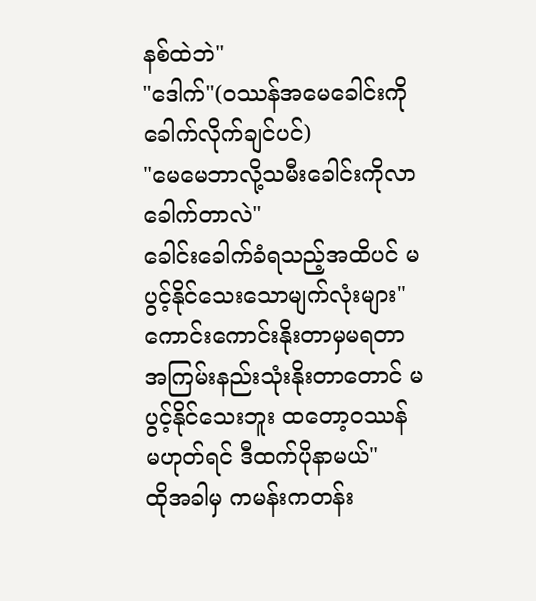နစ်ထဲဘဲ"
"ဒေါက်"(၀ဿန်အမေခေါင်းကိုခေါက်လိုက်ချင်ပင်)
"မေမေဘာလို့သမီးခေါင်းကိုလာခေါက်တာလဲ"
ခေါင်းခေါက်ခံရသည့်အထိပင် မပွင့်နိုင်သေးသောမျက်လုံးများ"ကောင်းကောင်းနိုးတာမှမရတာ အကြမ်းနည်းသုံးနိုးတာတောင် မပွင့်နိုင်သေးဘူး ထတော့၀ဿန်
မဟုတ်ရင် ဒီထက်ပိုနာမယ်"
ထိုအခါမှ ကမန်းကတန်း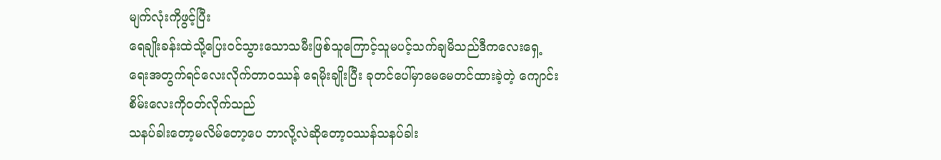မျက်လုံးကိုဖွင့်ပြီး
ရေချိုးခန်းထဲသို့ပြေး၀င်သွားသောသမီးဖြစ်သူကြောင့်သူမပင့်သက်ချမိသည်ဒီကလေးရှေ့ရေးအတွက်ရင်လေးလိုက်တာ၀ဿန် ရေမိုးချိုးပြီး ခုတင်ပေါ်မှာမေမေတင်ထားခဲ့တဲ့ ကျောင်းစိမ်းလေးကို၀တ်လိုက်သည်
သနပ်ခါးတော့မလိမ်တော့ပေ ဘာလို့လဲဆိုတော့၀ဿန်သနပ်ခါး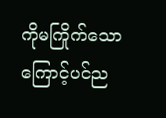ကိုမကြိုက်သောကြောင့်ပင်ည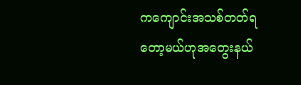ကကျောင်းအသစ်တတ်ရတော့မယ်ဟုအတွေးနယ်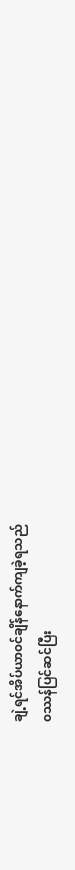ချဲ့ရင်အိပ်ယာ၀င်ချိန်နောက်ကျခဲ့ရသည်
၀ဿန်ပြင်ဆင်ပြီး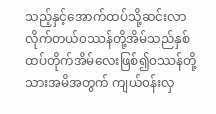သည့်နှင့်အောက်ထပ်သို့ဆင်းလာလိုက်တယ်၀ဿန်တို့အိမ်သည်နှစ်ထပ်တိုက်အိမ်လေးဖြစ်၍၀ဿန်တို့သားအမိအတွက် ကျယ်၀န်းလှ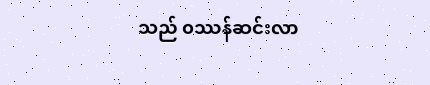သည် ၀ဿန်ဆင်းလာ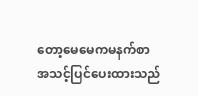တော့မေမေကမနက်စာ
အသင့်ပြင်ပေးထားသည်